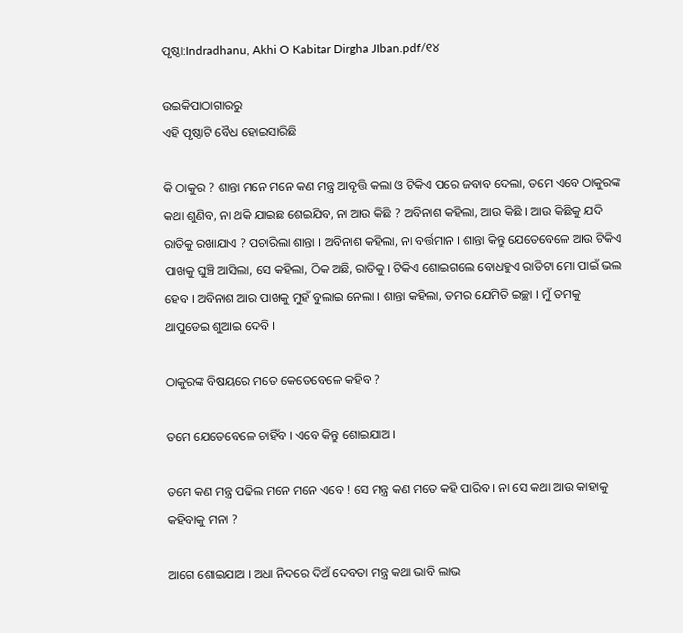ପୃଷ୍ଠା:Indradhanu, Akhi O Kabitar Dirgha JIban.pdf/୧୪

ଉଇକିପାଠାଗାର‌ରୁ
ଏହି ପୃଷ୍ଠାଟି ବୈଧ ହୋଇସାରିଛି

କି ଠାକୁର ? ଶାନ୍ତା ମନେ ମନେ କଣ ମନ୍ତ୍ର ଆବୃତ୍ତି କଲା ଓ ଟିକିଏ ପରେ ଜବାବ ଦେଲା, ତମେ ଏବେ ଠାକୁରଙ୍କ କଥା ଶୁଣିବ, ନା ଥକି ଯାଇଛ ଶେଇଯିବ, ନା ଆଉ କିଛି ? ଅବିନାଶ କହିଲା, ଆଉ କିଛି । ଆଉ କିଛିକୁ ଯଦି ରାତିକୁ ରଖାଯାଏ ? ପଚାରିଲା ଶାନ୍ତା । ଅବିନାଶ କହିଲା, ନା ବର୍ତ୍ତମାନ । ଶାନ୍ତା କିନ୍ତୁ ଯେତେବେଳେ ଆଉ ଟିକିଏ ପାଖକୁ ଘୁଞ୍ଚି ଆସିଲା, ସେ କହିଲା, ଠିକ ଅଛି, ରାତିକୁ । ଟିକିଏ ଶୋଇଗଲେ ବୋଧହୁଏ ରାତିଟା ମୋ ପାଇଁ ଭଲ ହେବ । ଅବିନାଶ ଆର ପାଖକୁ ମୁହଁ ବୁଲାଇ ନେଲା । ଶାନ୍ତା କହିଲା, ତମର ଯେମିତି ଇଚ୍ଛା । ମୁଁ ତମକୁ ଥାପୁଡେଇ ଶୁଆଇ ଦେବି ।

ଠାକୁରଙ୍କ ବିଷୟରେ ମତେ କେତେବେଳେ କହିବ ?

ତମେ ଯେତେବେଳେ ଚାହିଁବ । ଏବେ କିନ୍ତୁ ଶୋଇଯାଅ ।

ତମେ କଣ ମନ୍ତ୍ର ପଢିଲ ମନେ ମନେ ଏବେ ! ସେ ମନ୍ତ୍ର କଣ ମତେ କହି ପାରିବ । ନା ସେ କଥା ଆଉ କାହାକୁ କହିବାକୁ ମନା ?

ଆଗେ ଶୋଇଯାଅ । ଅଧା ନିଦରେ ଦିଅଁ ଦେବତା ମନ୍ତ୍ର କଥା ଭାବି ଲାଭ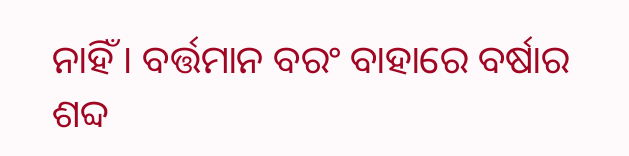ନାହିଁ । ବର୍ତ୍ତମାନ ବରଂ ବାହାରେ ବର୍ଷାର ଶବ୍ଦ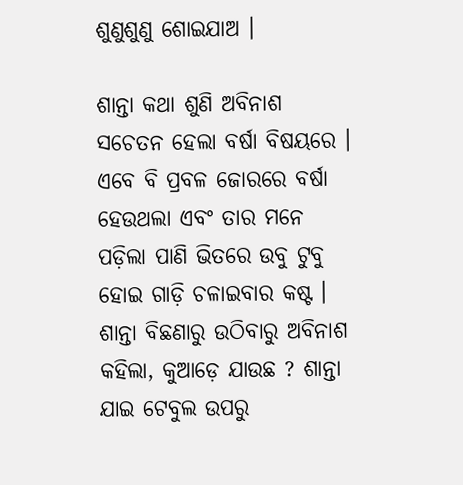ଶୁଣୁଶୁଣୁ ଶୋଇଯାଅ ।

ଶାନ୍ତା କଥା ଶୁଣି ଅବିନାଶ ସଚେତନ ହେଲା ବର୍ଷା ବିଷୟରେ । ଏବେ ବି ପ୍ରବଳ ଜୋରରେ ବର୍ଷା ହେଉଥଲା ଏବଂ ତାର ମନେ ପଡ଼ିଲା ପାଣି ଭିତରେ ଉବୁ ଟୁବୁ ହୋଇ ଗାଡ଼ି ଚଳାଇବାର କଷ୍ଟ । ଶାନ୍ତା ବିଛଣାରୁ ଉଠିବାରୁ ଅବିନାଶ କହିଲା, କୁଆଡ଼େ ଯାଉଛ ? ଶାନ୍ତା ଯାଇ ଟେବୁଲ ଉପରୁ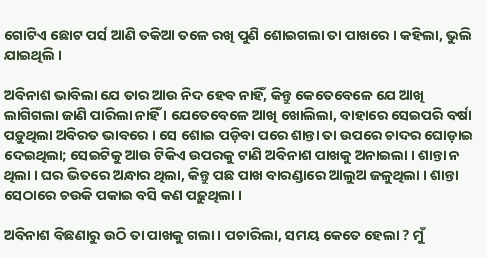ଗୋଟିଏ ଛୋଟ ପର୍ସ ଆଣି ତକିଆ ତଳେ ରଖି ପୁଣି ଶୋଇଗଲା ତା ପାଖରେ । କହିଲା, ଭୁଲି ଯାଇଥିଲି ।

ଅବିନାଶ ଭାବିଲା ଯେ ତାର ଆଉ ନିଦ ହେବ ନାହିଁ, କିନ୍ତୁ କେତେବେଳେ ଯେ ଆଖି ଲାଗିଗଲା ଜାଣି ପାରିଲା ନାହିଁ । ଯେତେବେଳେ ଆଖି ଖୋଲିଲା, ବାହାରେ ସେଇପରି ବର୍ଷା ପଡ଼ୁଥିଲା ଅବିରତ ଭାବରେ । ସେ ଶୋଇ ପଡ଼ିବା ପରେ ଶାନ୍ତା ତା ଉପରେ ଚାଦର ଘୋଡ଼ାଇ ଦେଇଥିଲା; ସେଇଟିକୁ ଆଉ ଟିକିଏ ଉପରକୁ ଟାଣି ଅବିନାଶ ପାଖକୁ ଅନାଇଲା । ଶାନ୍ତା ନ ଥିଲା । ଘର ଭିତରେ ଅନ୍ଧାର ଥିଲା, କିନ୍ତୁ ପଛ ପାଖ ବାରଣ୍ଡାରେ ଆଲୁଅ ଜଳୁଥିଲା । ଶାନ୍ତା ସେଠାରେ ଚଉକି ପକାଇ ବସି କଣ ପଢ଼ୁଥିଲା ।

ଅବିନାଶ ବିଛଣାରୁ ଉଠି ତା ପାଖକୁ ଗଲା । ପଚାରିଲା, ସମୟ କେତେ ହେଲା ? ମୁଁ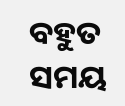ବହୁତ ସମୟ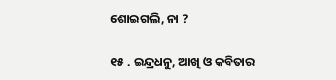ଶୋଇଗଲି, ନା ?

୧୫ . ଇନ୍ଦ୍ରଧନୁ, ଆଖି ଓ କବିତାର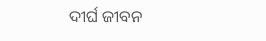ଦୀର୍ଘ ଜୀବନ